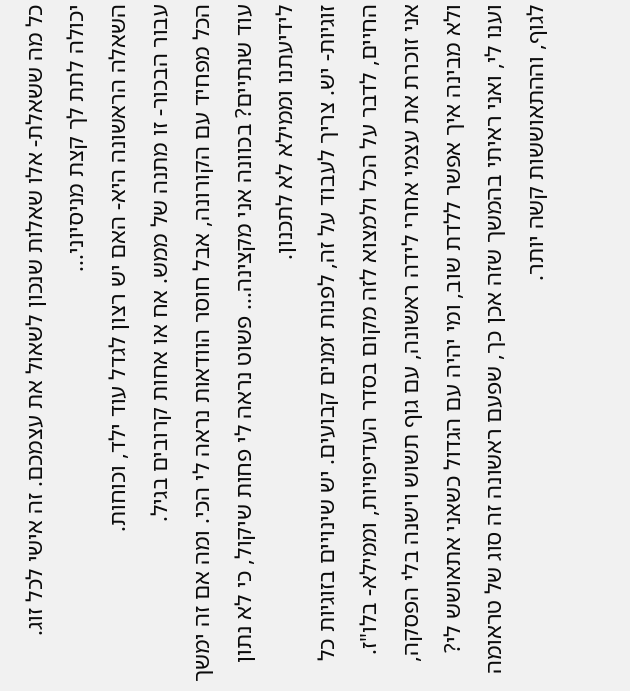כל מה ששאלת- אלו שאלות שנכון לשאול את עצמכם. זה אישי לכל זוג.
יכולה לתת לך קצת מניסיוני...
השאלה הראשונה היא- האם יש רצון לגדל עוד ילד, וכוחות.
עבור הבכור- זו מתנה של ממש. אח או אחות קרובים בגיל.
הכל מפחיד עם הקורונה, אבל חוסר הוודאות נראה לי הכי. ומה אם זה ימשך עוד שנתיים? בכוונה אני מקצינה... פשוט נראה לי פחות שיקול, כי לא נתון לידיעתנו וממילא לא לתכנון.
זוגיות- יש. צריך לעבוד על זה, לפנות זמנים קבועים. יש שינויים בזוגיות כל החיים, לדבר על הכל ולמצוא לזה מקום בסדר העדיפויות, וממילא- בלו"ז.
אני זוכרת את עצמי אחרי לידה ראשונה, עם גוף תשוש וישנה בלי הפסקה, ולא מבינה איך אפשר ללדת שוב, ומי יהיה עם הגדול כשאני אתאושש לי? וענו לי, ואני ראיתי בהמשך שזה אכן כך, שפעם ראשונה זה סוג של טראומה לגוף, וההתאוששות קשה יותר.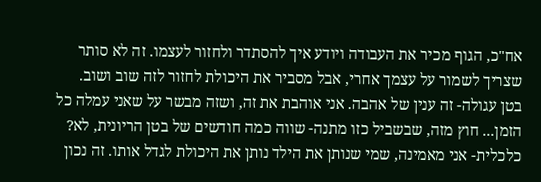אח"כ, הגוף מכיר את העבודה ויודע איך להסתדר ולחזור לעצמו. זה לא סותר שצריך לשמור על עצמך אחרי, אבל מסביר את היכולת לחזור לזה שוב ושוב.
בטן עגולה- זה ענין של אהבה. אני אוהבת את זה, ושזה מבשר על שאני עמלה כל הזמן... חוץ מזה, שבשביל כזו מתנה- שווה כמה חודשים של בטן הריונית, לא?
כלכלית- אני מאמינה, שמי שנותן את הילד נותן את היכולת לגדל אותו. זה נכון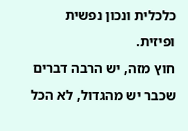כלכלית ונכון נפשית ופיזית.
חוץ מזה, יש הרבה דברים שכבר יש מהגדול, לא הכל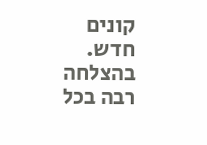קונים חדש.
בהצלחה רבה בכל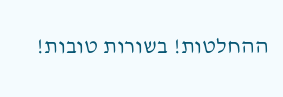ההחלטות! בשורות טובות!